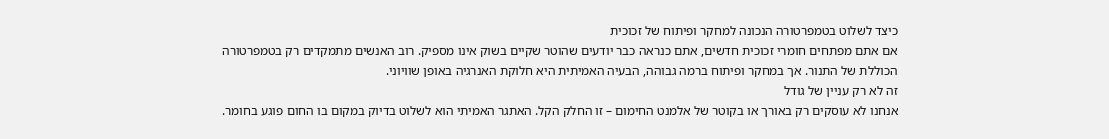כיצד לשלוט בטמפרטורה הנכונה למחקר ופיתוח של זכוכית
אם אתם מפתחים חומרי זכוכית חדשים, אתם כנראה כבר יודעים שהוטר שקיים בשוק אינו מספיק. רוב האנשים מתמקדים רק בטמפרטורה הכוללת של התנור. אך במחקר ופיתוח ברמה גבוהה, הבעיה האמיתית היא חלוקת האנרגיה באופן שוויוני.
זה לא רק עניין של גודל
אנחנו לא עוסקים רק באורך או בקוטר של אלמנט החימום – זו החלק הקל. האתגר האמיתי הוא לשלוט בדיוק במקום בו החום פוגע בחומר.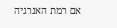אם רמת האנרגיה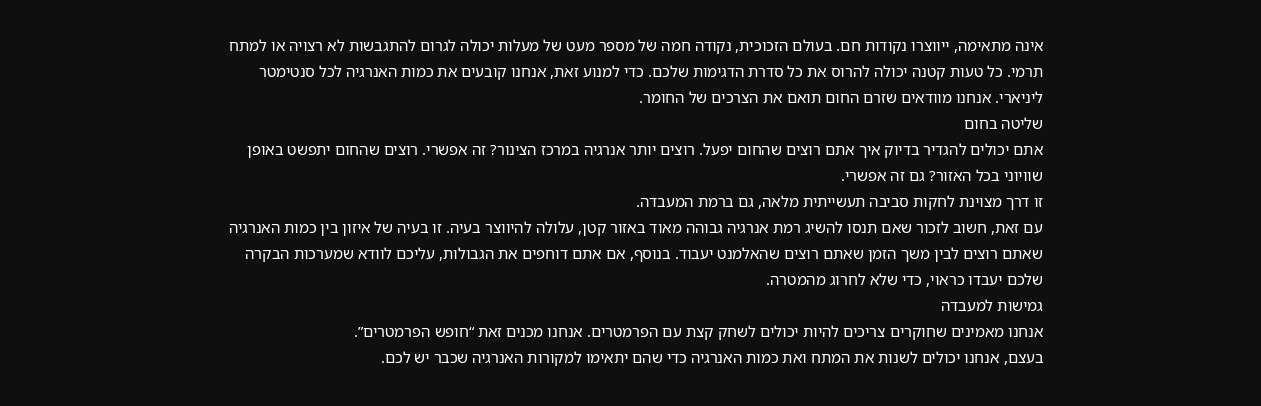אינה מתאימה, ייווצרו נקודות חם. בעולם הזכוכית, נקודה חמה של מספר מעט של מעלות יכולה לגרום להתגבשות לא רצויה או למתח תרמי. כל טעות קטנה יכולה להרוס את כל סדרת הדגימות שלכם. כדי למנוע זאת, אנחנו קובעים את כמות האנרגיה לכל סנטימטר ליניארי. אנחנו מוודאים שזרם החום תואם את הצרכים של החומר.
שליטה בחום
אתם יכולים להגדיר בדיוק איך אתם רוצים שהחום יפעל. רוצים יותר אנרגיה במרכז הצינור? זה אפשרי. רוצים שהחום יתפשט באופן שוויוני בכל האזור? גם זה אפשרי.
זו דרך מצוינת לחקות סביבה תעשייתית מלאה, גם ברמת המעבדה.
עם זאת, חשוב לזכור שאם תנסו להשיג רמת אנרגיה גבוהה מאוד באזור קטן, עלולה להיווצר בעיה. זו בעיה של איזון בין כמות האנרגיה שאתם רוצים לבין משך הזמן שאתם רוצים שהאלמנט יעבוד. בנוסף, אם אתם דוחפים את הגבולות, עליכם לוודא שמערכות הבקרה שלכם יעבדו כראוי, כדי שלא לחרוג מהמטרה.
גמישות למעבדה
אנחנו מאמינים שחוקרים צריכים להיות יכולים לשחק קצת עם הפרמטרים. אנחנו מכנים זאת “חופש הפרמטרים”.
בעצם, אנחנו יכולים לשנות את המתח ואת כמות האנרגיה כדי שהם יתאימו למקורות האנרגיה שכבר יש לכם.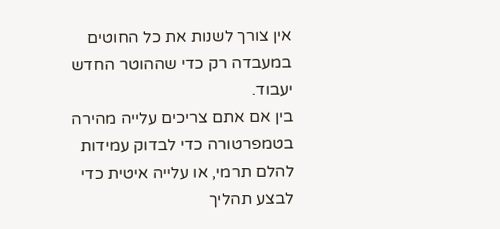אין צורך לשנות את כל החוטים במעבדה רק כדי שההוטר החדש יעבוד.
בין אם אתם צריכים עלייה מהירה בטמפרטורה כדי לבדוק עמידות להלם תרמי, או עלייה איטית כדי לבצע תהליך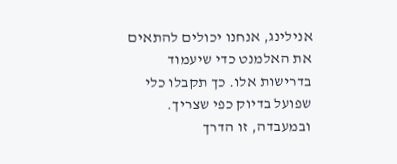אנילינג, אנחנו יכולים להתאים את האלמנט כדי שיעמוד בדרישות אלו. כך תקבלו כלי שפועל בדיוק כפי שצריך. ובמעבדה, זו הדרך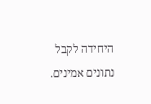היחידה לקבל נתונים אמינים.